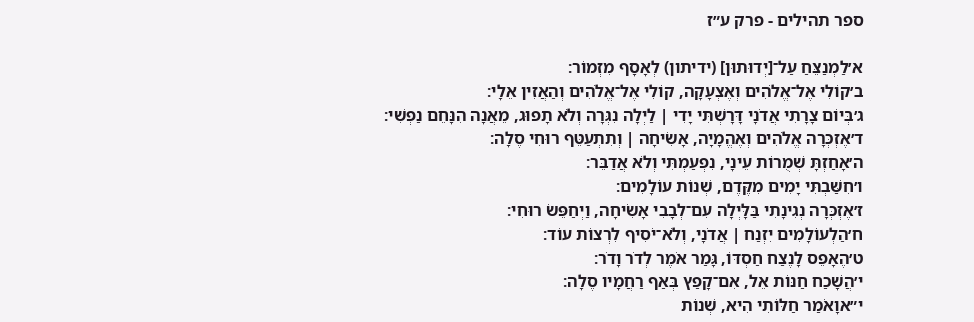ספר תהילים - פרק ע״ז

א׳לַמְנַצֵּחַ עַל־[יְדוּתוּן] (ידיתון) לְאָסָף מִזְמוֹר׃
ב׳קוֹלִי אֶל־אֱלֹהִים וְאֶצְעָקָה, קוֹלִי אֶל־אֱלֹהִים וְהַאֲזִין אֵלָי׃
ג׳בְּיוֹם צָרָתִי אֲדֹנָי דָּרָשְׁתִּי יָדִי ׀ לַיְלָה נִגְּרָה וְלֹא תָפוּג, מֵאֲנָה הִנָּחֵם נַפְשִׁי׃
ד׳אֶזְכְּרָה אֱלֹהִים וְאֶהֱמָיָה, אָשִׂיחָה ׀ וְתִתְעַטֵּף רוּחִי סֶלָה׃
ה׳אָחַזְתָּ שְׁמֻרוֹת עֵינָי, נִפְעַמְתִּי וְלֹא אֲדַבֵּר׃
ו׳חִשַּׁבְתִּי יָמִים מִקֶּדֶם, שְׁנוֹת עוֹלָמִים׃
ז׳אֶזְכְּרָה נְגִינָתִי בַּלָּיְלָה עִם־לְבָבִי אָשִׂיחָה, וַיְחַפֵּשׂ רוּחִי׃
ח׳הַלְעוֹלָמִים יִזְנַח ׀ אֲדֹנָי, וְלֹא־יֹסִיף לִרְצוֹת עוֹד׃
ט׳הֶאָפֵס לָנֶצַח חַסְדּוֹ, גָּמַר אֹמֶר לְדֹר וָדֹר׃
י׳הֲשָׁכַח חַנּוֹת אֵל, אִם־קָפַץ בְּאַף רַחֲמָיו סֶלָה׃
י״אוָאֹמַר חַלּוֹתִי הִיא, שְׁנוֹת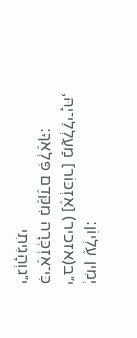יְמִין עֶלְיוֹן׃
י״ב(אזכיר) [אֶזְכּוֹר] מַעַלְלֵי־יָהּ, כִּי־אֶזְכְּרָה מִקֶּדֶם פִּלְאֶךָ׃
י״גוְהָגִיתִי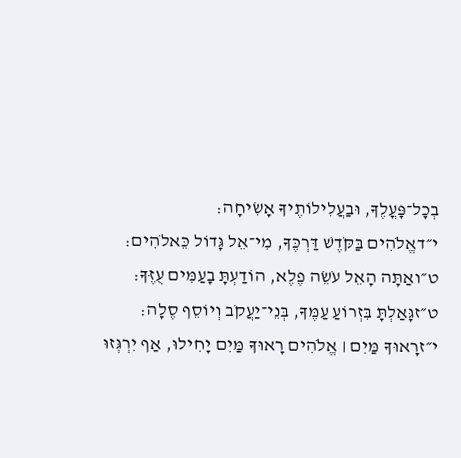בְכׇל־פׇּעֳלֶךָ, וּבַעֲלִילוֹתֶיךָ אָשִׂיחָה׃
י״דאֱלֹהִים בַּקֹּדֶשׁ דַּרְכֶּךָ, מִי־אֵל גָּדוֹל כֵּאלֹהִים׃
ט״ואַתָּה הָאֵל עֹשֵׂה פֶלֶא, הוֹדַעְתָּ בָעַמִּים עֻזֶּךָ׃
ט״זגָּאַלְתָּ בִּזְרוֹעַ עַמֶּךָ, בְּנֵי־יַעֲקֹב וְיוֹסֵף סֶלָה׃
י״זרָאוּךָ מַּיִם ׀ אֱלֹהִים רָאוּךָ מַּיִם יָחִילוּ, אַף יִרְגְּזוּ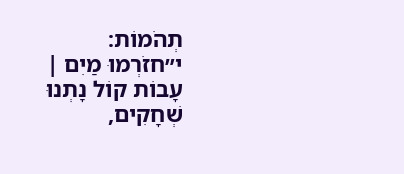תְהֹמוֹת׃
י״חזֹרְמוּ מַיִם ׀ עָבוֹת קוֹל נָתְנוּ שְׁחָקִים,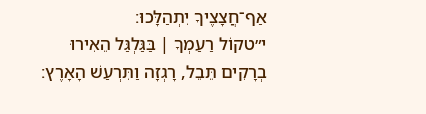אַף־חֲצָצֶיךָ יִתְהַלָּכוּ׃
י״טקוֹל רַעַמְךָ ׀ בַּגַּלְגַּל הֵאִירוּ בְרָקִים תֵּבֵל, רָגְזָה וַתִּרְעַשׁ הָאָרֶץ׃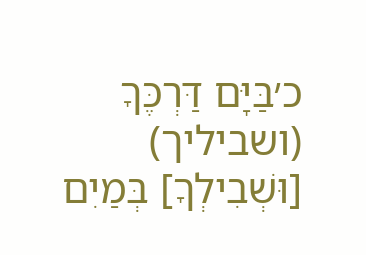כ׳בַּיָּם דַּרְכֶּךָ (ושביליך) [וּשְׁבִילְךָ] בְּמַיִם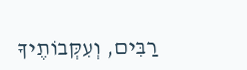רַבִּים, וְעִקְּבוֹתֶיךָ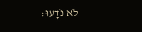לֹא נֹדָעוּ׃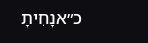כ״אנָחִיתָ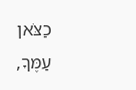כַצֹּאן עַמֶּךָ,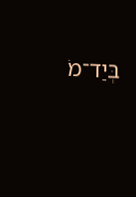בְּיַד־מֹ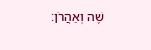שֶׁה וְאַהֲרֹן׃